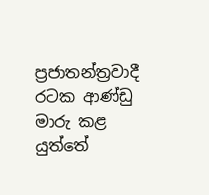ප්‍රජාතන්ත්‍රවාදී රටක ආණ්ඩු මාරු කළ යුත්තේ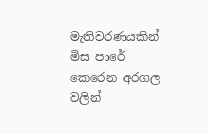මැතිවරණයකින් මිස පාරේ කෙරෙන අරගල වලින්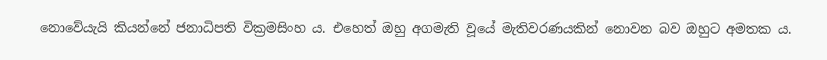නොවේයැයි කියන්නේ ජනාධිපති වික්‍රමසිංහ ය. එහෙත් ඔහු අගමැති වූයේ මැතිවරණයකින් නොවන බව ඔහුට අමතක ය.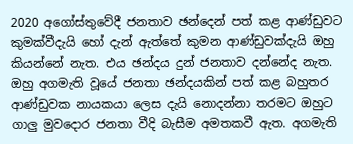2020 අගෝස්තුවේදී ජනතාව ඡන්දෙන් පත් කළ ආණ්ඩුවට කුමක්වීදැයි හෝ දැන් ඇත්තේ කුමන ආණ්ඩුවක්දැයි ඔහු කියන්නේ නැත. එය ඡන්දය දුන් ජනතාව දන්නේද නැත. ඔහු අගමැති වූයේ ජනතා ඡන්දයකින් පත් කළ බහුතර ආණ්ඩුවක නායකයා ලෙස දැයි නොදන්නා තරමට ඔහුට ගාලු මුවදොර ජනතා වීදි බැසීම අමතකවී ඇත. අගමැති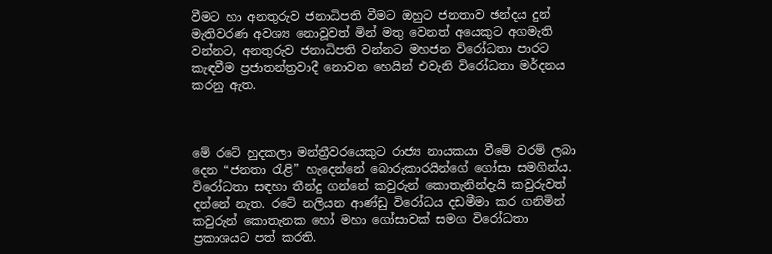වීමට හා අනතුරුව ජනාධිපති වීමට ඔහුට ජනතාව ඡන්දය දුන් මැතිවරණ අවශ්‍ය නොවූවත් මින් මතු වෙනත් අයෙකුට අගමැති වන්නට, අනතුරුව ජනාධිපති වන්නට මහජන විරෝධතා පාරට කැඳවීම ප්‍රජාතන්ත්‍රවාදී නොවන හෙයින් එවැනි විරෝධතා මර්දනය කරනු ඇත.



මේ රටේ හුදකලා මන්ත්‍රීවරයෙකුට රාජ්‍ය නායකයා වීමේ වරම් ලබා දෙන “ජනතා රැළි” හැදෙන්නේ බොරුකාරයින්ගේ ගෝසා සමගින්ය. විරෝධතා සඳහා තීන්දු ගන්නේ කවුරුන් කොතැනින්දැයි කවුරුවත් දන්නේ නැත. රටේ නලියන ආණ්ඩු විරෝධය දඩමීමා කර ගනිමින් කවුරුන් කොතැනක හෝ මහා ගෝසාවක් සමග විරෝධතා ප්‍රකාශයට පත් කරති.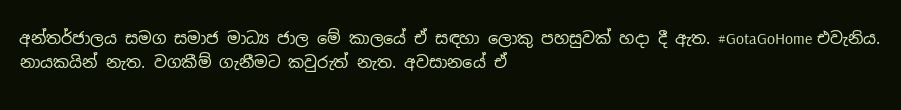අන්තර්ජාලය සමග සමාජ මාධ්‍ය ජාල මේ කාලයේ ඒ සඳහා ලොකු පහසුවක් හදා දී ඇත. #GotaGoHome එවැනිය. නායකයින් නැත. වගකීම් ගැනීමට කවුරුත් නැත. අවසානයේ ඒ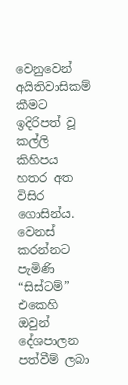වෙනුවෙන් අයිතිවාසිකම් කීමට ඉදිරිපත් වූ කල්ලි කිහිපය හතර අත විසිර ගොසින්ය. වෙනස් කරන්නට පැමිණි “සිස්ටම්” එකෙහි ඔවුන් දේශපාලන පත්වීම් ලබා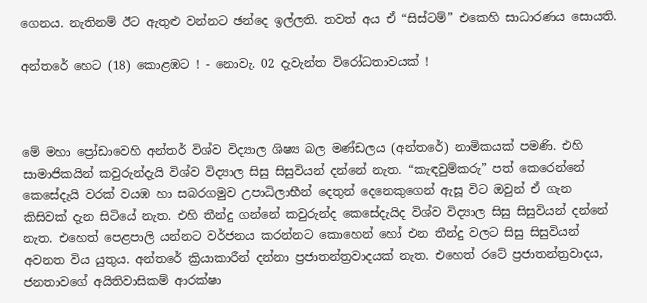ගෙනය. නැතිනම් ඊට ඇතුළු වන්නට ඡන්දෙ ඉල්ලති. තවත් අය ඒ “සිස්ටම්” එකෙහි සාධාරණය සොයති.

අන්තරේ හෙට (18) කොළඹට ! - නොවැ. 02 දැවැන්ත විරෝධතාවයක් !



මේ මහා ප්‍රෝඩාවෙහි අන්තර් විශ්ව විද්‍යාල ශිෂ්‍ය බල මණ්ඩලය (අන්තරේ) නාමිකයක් පමණි. එහි සාමාජිකයින් කවුරුන්දැයි විශ්ව විද්‍යාල සිසු සිසුවියන් දන්නේ නැත. “කැඳවුම්කරු” පත් කෙරෙන්නේ කෙසේදැයි වරක් වයඹ හා සබරගමුව උපාධිලාභීන් දෙතුන් දෙනෙකුගෙන් ඇසූ විට ඔවුන් ඒ ගැන කිසිවක් දැන සිටියේ නැත. එහි තීන්දු ගන්නේ කවුරුන්ද කෙසේදැයිද විශ්ව විද්‍යාල සිසු සිසුවියන් දන්නේ නැත. එහෙත් පෙළපාලි යන්නට වර්ජනය කරන්නට කොහෙන් හෝ එන තීන්දු වලට සිසු සිසුවියන් අවනත විය යුතුය. අන්තරේ ක්‍රියාකාරීන් දන්නා ප්‍රජාතන්ත්‍රවාදයක් නැත. එහෙත් රටේ ප්‍රජාතන්ත්‍රවාදය, ජනතාවගේ අයිතිවාසිකම් ආරක්ෂා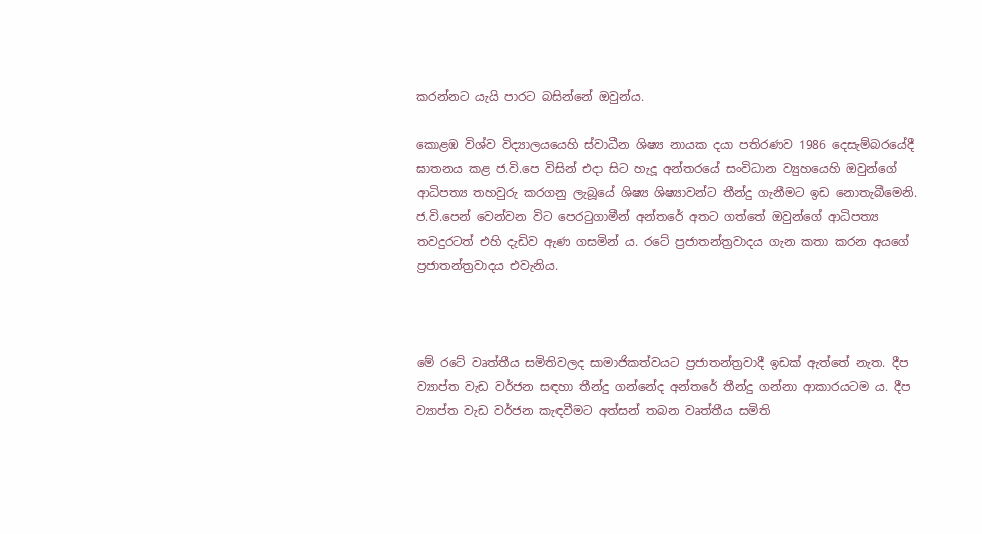කරන්නට යැයි පාරට බසින්නේ ඔවුන්ය.

කොළඹ විශ්ව විද්‍යාලයයෙහි ස්වාධීන ශිෂ්‍ය නායක දයා පතිරණව 1986 දෙසැම්බරයේදී ඝාතනය කළ ජ.වි.පෙ විසින් එදා සිට හැදූ අන්තරයේ සංවිධාන ව්‍යුහයෙහි ඔවුන්ගේ ආධිපත්‍ය තහවුරු කරගනු ලැබූයේ ශිෂ්‍ය ශිෂ්‍යාවන්ට තීන්දු ගැනීමට ඉඩ නොතැබීමෙනි. ජ.වි.පෙන් වෙන්වන විට පෙරටුගාමීන් අන්තරේ අතට ගත්තේ ඔවුන්ගේ ආධිපත්‍ය තවදුරටත් එහි දැඩිව ඇණ ගසමින් ය. රටේ ප්‍රජාතන්ත්‍රවාදය ගැන කතා කරන අයගේ ප්‍රජාතන්ත්‍රවාදය එවැනිය.



මේ රටේ වෘත්තීය සමිතිවලද සාමාජිකත්වයට ප්‍රජාතන්ත්‍රවාදී ඉඩක් ඇත්තේ නැත. දීප ව්‍යාප්ත වැඩ වර්ජන සඳහා තීන්දු ගන්නේද අන්තරේ තීන්දු ගන්නා ආකාරයටම ය. දීප ව්‍යාප්ත වැඩ වර්ජන කැඳවීමට අත්සන් තබන වෘත්තීය සමිති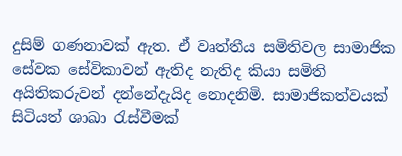දුසිම් ගණනාවක් ඇත. ඒ වෘත්තීය සමිතිවල සාමාජික සේවක සේවිකාවන් ඇතිද නැතිද කියා සමිති අයිතිකරුවන් දන්නේදැයිද නොදනිමි. සාමාජිකත්වයක් සිටියත් ශාඛා රැස්වීමක්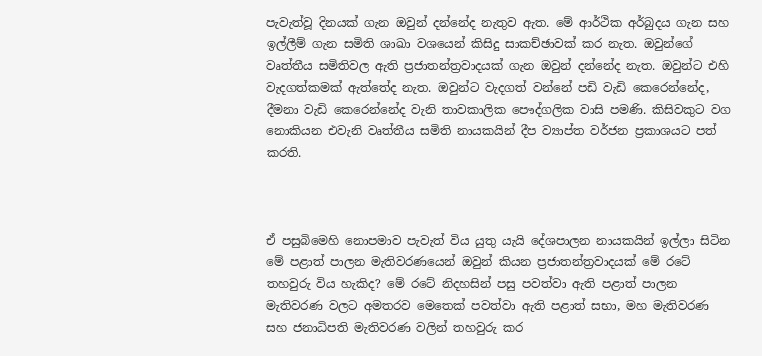පැවැත්වූ දිනයක් ගැන ඔවුන් දන්නේද නැතුව ඇත. මේ ආර්ථික අර්බුදය ගැන සහ ඉල්ලීම් ගැන සමිති ශාඛා වශයෙන් කිසිදු සාකච්ඡාවක් කර නැත. ඔවුන්ගේ වෘත්තීය සමිතිවල ඇති ප්‍රජාතන්ත්‍රවාදයක් ගැන ඔවුන් දන්නේද නැත. ඔවුන්ට එහි වැදගත්කමක් ඇත්තේද නැත. ඔවුන්ට වැදගත් වන්නේ පඩි වැඩි කෙරෙන්නේද, දීමනා වැඩි කෙරෙන්නේද වැනි තාවකාලික පෞද්ගලික වාසි පමණි. කිසිවකුට වග නොකියන එවැනි වෘත්තීය සමිති නායකයින් දීප ව්‍යාප්ත වර්ජන ප්‍රකාශයට පත් කරති.



ඒ පසුබිමෙහි නොපමාව පැවැත් විය යුතු යැයි දේශපාලන නායකයින් ඉල්ලා සිටින මේ පළාත් පාලන මැතිවරණයෙන් ඔවුන් කියන ප්‍රජාතන්ත්‍රවාදයක් මේ රටේ තහවුරු විය හැකිද? මේ රටේ නිදහසින් පසු පවත්වා ඇති පළාත් පාලන මැතිවරණ වලට අමතරව මෙතෙක් පවත්වා ඇති පළාත් සභා, මහ මැතිවරණ සහ ජනාධිපති මැතිවරණ වලින් තහවුරු කර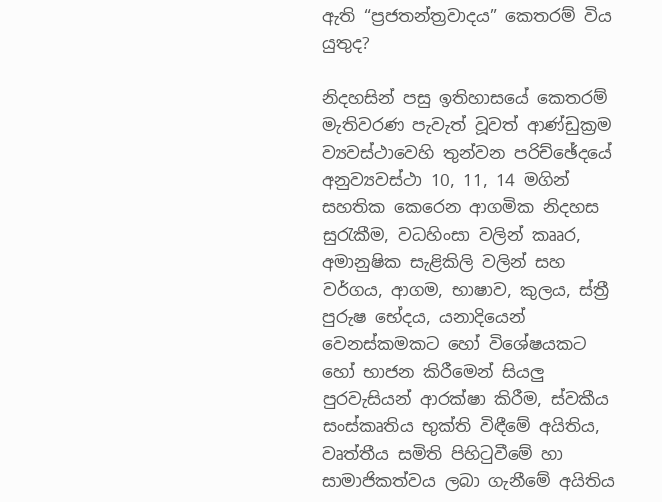ඇති “ප්‍රජතන්ත්‍රවාදය” කෙතරම් විය යුතුද?

නිදහසින් පසු ඉතිහාසයේ කෙතරම් මැතිවරණ පැවැත් වූවත් ආණ්ඩුක්‍රම ව්‍යවස්ථාවෙහි තුන්වන පරිච්ඡේදයේ අනුව්‍යවස්ථා 10, 11, 14 මගින් සහතික කෙරෙන ආගමික නිදහස සුරැකීම, වධහිංසා වලින් කෲර, අමානුෂික සැළිකිලි වලින් සහ වර්ගය, ආගම, භාෂාව, කුලය, ස්ත්‍රී පුරුෂ භේදය, යනාදියෙන් වෙනස්කමකට හෝ විශේෂයකට හෝ භාජන කිරීමෙන් සියලු පුරවැසියන් ආරක්ෂා කිරීම, ස්වකීය සංස්කෘතිය භුක්ති විඳීමේ අයිතිය, වෘත්තීය සමිති පිහිටුවීමේ හා සාමාජිකත්වය ලබා ගැනීමේ අයිතිය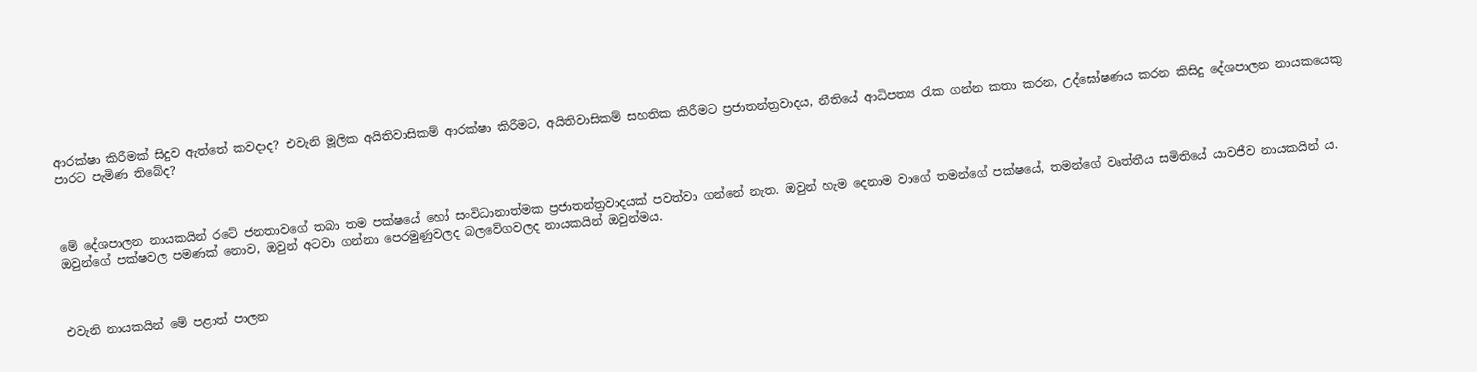ආරක්ෂා කිරීමක් සිදුව ඇත්තේ කවදාද? එවැනි මූලික අයිතිවාසිකම් ආරක්ෂා කිරීමට, අයිතිවාසිකම් සහතික කිරීමට ප්‍රජාතන්ත්‍රවාදය, නීතියේ ආධිපත්‍ය රැක ගන්න කතා කරන, උද්ඝෝෂණය කරන කිසිදු දේශපාලන නායකයෙකු පාරට පැමිණ තිබේද?



මේ දේශපාලන නායකයින් රටේ ජනතාවගේ තබා තම පක්ෂයේ හෝ සංවිධානාත්මක ප්‍රජාතන්ත්‍රවාදයක් පවත්වා ගන්නේ නැත. ඔවුන් හැම දෙනාම වාගේ තමන්ගේ පක්ෂයේ, තමන්ගේ වෘත්තීය සමිතියේ යාවජීව නායකයින් ය. ඔවුන්ගේ පක්ෂවල පමණක් නොව, ඔවුන් අටවා ගන්නා පෙරමුණුවලද බලවේගවලද නායකයින් ඔවුන්මය.



එවැනි නායකයින් මේ පළාත් පාලන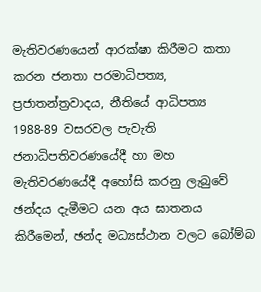මැතිවරණයෙන් ආරක්ෂා කිරීමට කතා කරන ජනතා පරමාධිපත්‍ය, ප්‍රජාතන්ත්‍රවාදය, නීතියේ ආධිපත්‍ය 1988-89 වසරවල පැවැති ජනාධිපතිවරණයේදී හා මහ මැතිවරණයේදී අහෝසි කරනු ලැබුවේ ඡන්දය දැමීමට යන අය ඝාතනය කිරීමෙන්, ඡන්ද මධ්‍යස්ථාන වලට බෝම්බ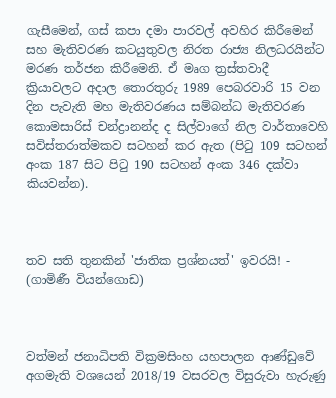ගැසීමෙන්, ගස් කපා දමා පාරවල් අවහිර කිරීමෙන් සහ මැතිවරණ කටයුතුවල නිරත රාජ්‍ය නිලධරයින්ට මරණ තර්ජන කිරීමෙනි. ඒ මෘග ත්‍රස්තවාදී ක්‍රියාවලට අදාල තොරතුරු 1989 පෙබරවාරි 15 වන දින පැවැති මහ මැතිවරණය සම්බන්ධ මැතිවරණ කොමසාරිස් චන්ද්‍රානන්ද ද සිල්වාගේ නිල වාර්තාවෙහි සවිස්තරාත්මකව සටහන් කර ඇත (පිටු 109 සටහන් අංක 187 සිට පිටු 190 සටහන් අංක 346 දක්වා කියවන්න).



තව සති තුනකින් 'ජාතික ප්‍රශ්නයත්' ඉවරයි! - (ගාමිණී වියන්ගොඩ)



වත්මන් ජනාධිපති වික්‍රමසිංහ යහපාලන ආණ්ඩුවේ අගමැති වශයෙන් 2018/19 වසරවල විසුරුවා හැරුණු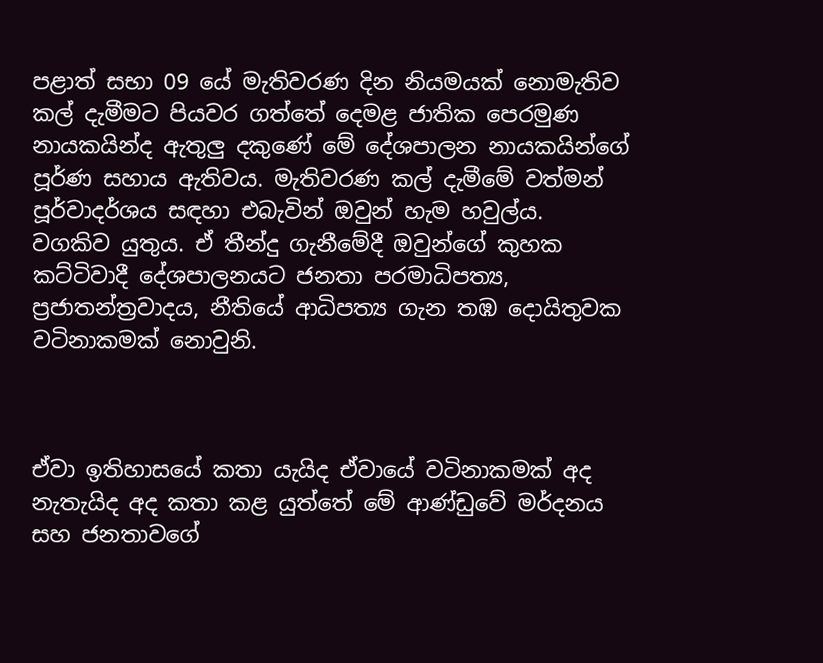පළාත් සභා 09 යේ මැතිවරණ දින නියමයක් නොමැතිව කල් දැමීමට පියවර ගත්තේ දෙමළ ජාතික පෙරමුණ නායකයින්ද ඇතුලු දකුණේ මේ දේශපාලන නායකයින්ගේ පූර්ණ සහාය ඇතිවය. මැතිවරණ කල් දැමීමේ වත්මන් පූර්වාදර්ශය සඳහා එබැවින් ඔවුන් හැම හවුල්ය. වගකිව යුතුය. ඒ තීන්දු ගැනීමේදී ඔවුන්ගේ කුහක කට්ටිවාදී දේශපාලනයට ජනතා පරමාධිපත්‍ය, ප්‍රජාතන්ත්‍රවාදය, නීතියේ ආධිපත්‍ය ගැන තඹ දොයිතුවක වටිනාකමක් නොවුනි.



ඒවා ඉතිහාසයේ කතා යැයිද ඒවායේ වටිනාකමක් අද නැතැයිද අද කතා කළ යුත්තේ මේ ආණ්ඩුවේ මර්දනය සහ ජනතාවගේ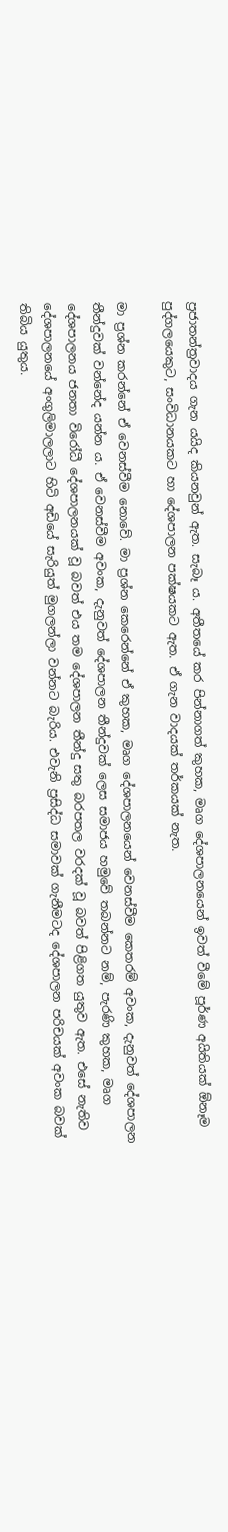ප්‍රජාතන්ත්‍රවාදය ගැන යයිද කියනවුන් ඇත. සැබෑ ය. අතීතයේ කර පින්නාගත් කුහක, මෘග දේශපාලනයෙන් ඉවත් වීමේ පූර්ණ අයිතියක් ඕනෑම පුද්ගලයෙකුට, සංවිධානයකට හා දේශපාලන පක්ෂයකට ඇත. ඒ ගැන වාදයක් තර්කයක් නැත.

මා ප්‍රශ්න කරන්නේ ඒ වෙනස්වීම නොවේ. මා ප්‍රශ්න කෙරෙන්නේ ඒ කුහක, මෘග දේශපාලනයෙන් වෙනස්වීම කෙතරම් අවංක, දැනුවත් දේශපාලන තීන්දුවක් වන්නේද යන්න ය. ඒ වෙනස්වීම අවංක, දැනුවත් දේශපාලන තීන්දුවක් ලෙස සමාජය හමුවේ තබන්නට නම්, පැරණි කුහක, මෘග දේශපාලනය ජනතා විරෝධී දේශපාලනයක් වූ බවත් එය තම දේශපාලන තීන්දු සතු බරපතල වරදක් වූ බවත් පිළිගත යුතුව ඇත. එසේ නැතිව දේශපාලනයේ අංගුලිමාලලාට හිටි අඩියේ සැරියුත් මුගලන්ලා වන්නට බැරිය. එවැනි ප්‍රසිද්ධ සමාවක් ගැනීමටද දේශපාලන පරිචයක් අවංක බවක් තිබිය යුතුය.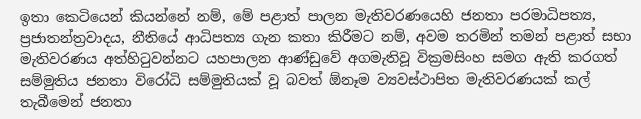ඉතා කෙටියෙන් කියන්නේ නම්, මේ පළාත් පාලන මැතිවරණයෙහි ජනතා පරමාධිපත්‍ය, ප්‍රජාතන්ත්‍රවාදය, නීතියේ ආධිපත්‍ය ගැන කතා කිරීමට නම්, අවම තරමින් තමන් පළාත් සභා මැතිවරණය අත්හිටුවන්නට යහපාලන ආණ්ඩුවේ අගමැතිවූ වික්‍රමසිංහ සමග ඇති කරගත් සම්මුතිය ජනතා විරෝධි සම්මුතියක් වූ බවත් ඕනෑම ව්‍යවස්ථාපිත මැතිවරණයක් කල් තැබීමෙන් ජනතා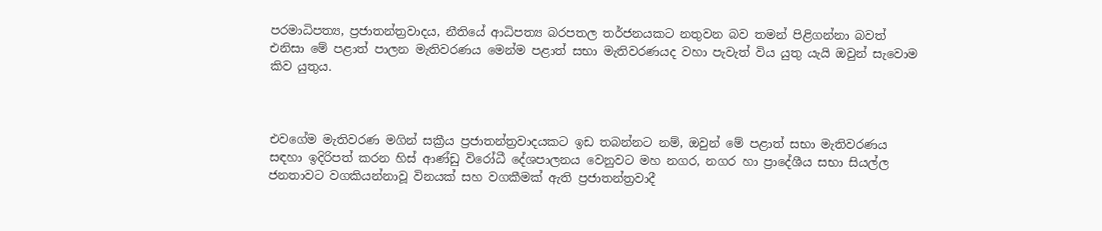පරමාධිපත්‍ය, ප්‍රජාතන්ත්‍රවාදය, නීතියේ ආධිපත්‍ය බරපතල තර්ජනයකට නතුවන බව තමන් පිළිගන්නා බවත් එනිසා මේ පළාත් පාලන මැතිවරණය මෙන්ම පළාත් සභා මැතිවරණයද වහා පැවැත් විය යුතු යැයි ඔවුන් සැවොම කිව යුතුය.



එවගේම මැතිවරණ මගින් සක්‍රීය ප්‍රජාතන්ත්‍රවාදයකට ඉඩ තබන්නට නම්, ඔවුන් මේ පළාත් සභා මැතිවරණය සඳහා ඉදිරිපත් කරන හිස් ආණ්ඩු විරෝධී දේශපාලනය වෙනුවට මහ නගර, නගර හා ප්‍රාදේශීය සභා සියල්ල ජනතාවට වගකියන්නාවූ විනයක් සහ වගකීමක් ඇති ප්‍රජාතන්ත්‍රවාදී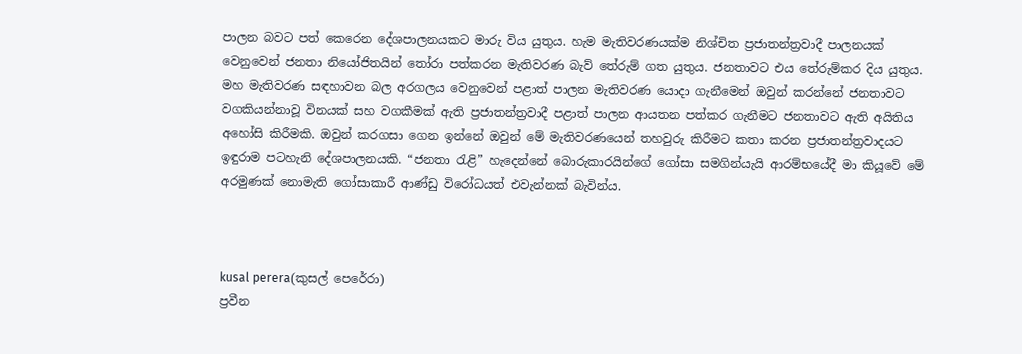පාලන බවට පත් කෙරෙන දේශපාලනයකට මාරු විය යුතුය. හැම මැතිවරණයක්ම නිශ්චිත ප්‍රජාතන්ත්‍රවාදී පාලනයක් වෙනුවෙන් ජනතා නියෝජිතයින් තෝරා පත්කරන මැතිවරණ බැව් තේරුම් ගත යුතුය. ජනතාවට එය තේරුම්කර දිය යුතුය. මහ මැතිවරණ සඳහාවන බල අරගලය වෙනුවෙන් පළාත් පාලන මැතිවරණ යොදා ගැනීමෙන් ඔවුන් කරන්නේ ජනතාවට වගකියන්නාවූ විනයක් සහ වගකීමක් ඇති ප්‍රජාතන්ත්‍රවාදී පළාත් පාලන ආයතන පත්කර ගැනීමට ජනතාවට ඇති අයිතිය අහෝසි කිරීමකි. ඔවුන් කරගසා ගෙන ඉන්නේ ඔවුන් මේ මැතිවරණයෙන් තහවුරු කිරීමට කතා කරන ප්‍රජාතන්ත්‍රවාදයට ඉඳුරාම පටහැනි දේශපාලනයකි. “ජනතා රැළි” හැදෙන්නේ බොරුකාරයින්ගේ ගෝසා සමගින්යැයි ආරම්භයේදී මා කියූවේ මේ අරමුණක් නොමැති ගෝසාකාරී ආණ්ඩු විරෝධයත් එවැන්නක් බැවින්ය.



kusal perera(කුසල් පෙරේරා)
ප්‍රවීන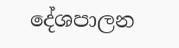දේශපාලන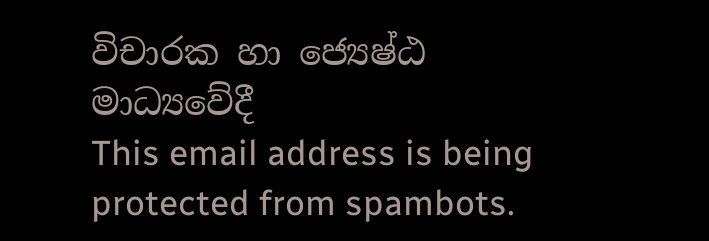විචාරක හා ජ්‍යෙෂ්ඨ මාධ්‍යවේදී
This email address is being protected from spambots.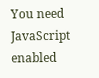You need JavaScript enabled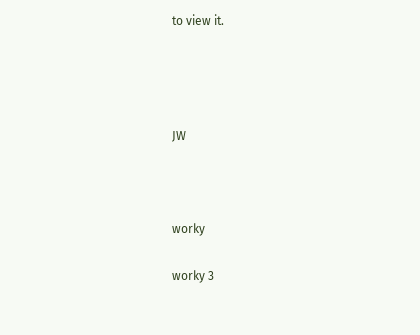to view it.




JW



worky

worky 3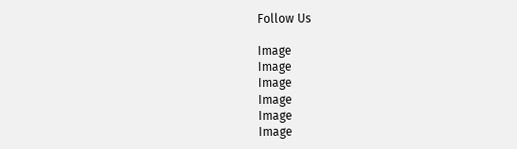Follow Us

Image
Image
Image
Image
Image
Image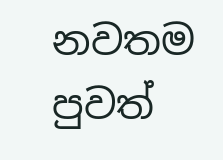නවතම පුවත්